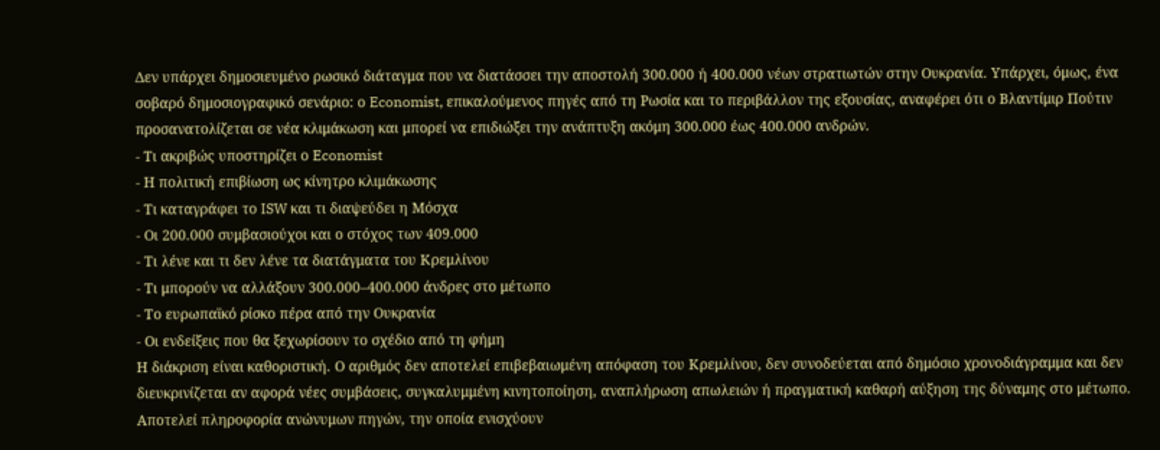Δεν υπάρχει δημοσιευμένο ρωσικό διάταγμα που να διατάσσει την αποστολή 300.000 ή 400.000 νέων στρατιωτών στην Ουκρανία. Υπάρχει, όμως, ένα σοβαρό δημοσιογραφικό σενάριο: ο Economist, επικαλούμενος πηγές από τη Ρωσία και το περιβάλλον της εξουσίας, αναφέρει ότι ο Βλαντίμιρ Πούτιν προσανατολίζεται σε νέα κλιμάκωση και μπορεί να επιδιώξει την ανάπτυξη ακόμη 300.000 έως 400.000 ανδρών.
- Τι ακριβώς υποστηρίζει ο Economist
- Η πολιτική επιβίωση ως κίνητρο κλιμάκωσης
- Τι καταγράφει το ISW και τι διαψεύδει η Μόσχα
- Οι 200.000 συμβασιούχοι και ο στόχος των 409.000
- Τι λένε και τι δεν λένε τα διατάγματα του Κρεμλίνου
- Τι μπορούν να αλλάξουν 300.000–400.000 άνδρες στο μέτωπο
- Το ευρωπαϊκό ρίσκο πέρα από την Ουκρανία
- Οι ενδείξεις που θα ξεχωρίσουν το σχέδιο από τη φήμη
Η διάκριση είναι καθοριστική. Ο αριθμός δεν αποτελεί επιβεβαιωμένη απόφαση του Κρεμλίνου, δεν συνοδεύεται από δημόσιο χρονοδιάγραμμα και δεν διευκρινίζεται αν αφορά νέες συμβάσεις, συγκαλυμμένη κινητοποίηση, αναπλήρωση απωλειών ή πραγματική καθαρή αύξηση της δύναμης στο μέτωπο. Αποτελεί πληροφορία ανώνυμων πηγών, την οποία ενισχύουν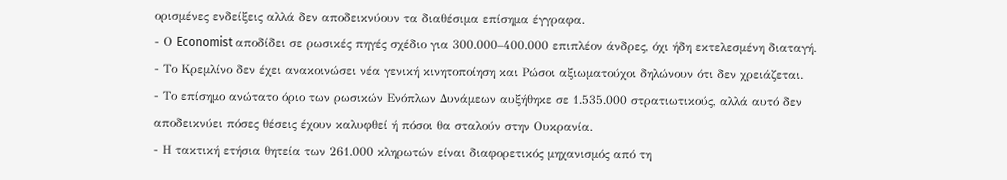ορισμένες ενδείξεις αλλά δεν αποδεικνύουν τα διαθέσιμα επίσημα έγγραφα.
- Ο Economist αποδίδει σε ρωσικές πηγές σχέδιο για 300.000–400.000 επιπλέον άνδρες, όχι ήδη εκτελεσμένη διαταγή.
- Το Κρεμλίνο δεν έχει ανακοινώσει νέα γενική κινητοποίηση και Ρώσοι αξιωματούχοι δηλώνουν ότι δεν χρειάζεται.
- Το επίσημο ανώτατο όριο των ρωσικών Ενόπλων Δυνάμεων αυξήθηκε σε 1.535.000 στρατιωτικούς, αλλά αυτό δεν αποδεικνύει πόσες θέσεις έχουν καλυφθεί ή πόσοι θα σταλούν στην Ουκρανία.
- Η τακτική ετήσια θητεία των 261.000 κληρωτών είναι διαφορετικός μηχανισμός από τη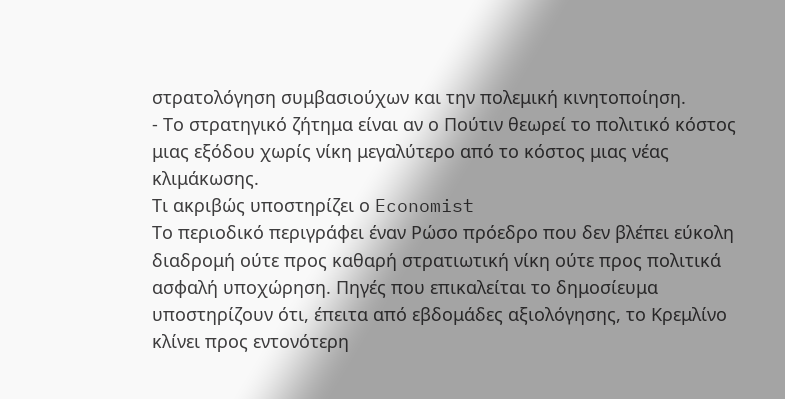στρατολόγηση συμβασιούχων και την πολεμική κινητοποίηση.
- Το στρατηγικό ζήτημα είναι αν ο Πούτιν θεωρεί το πολιτικό κόστος μιας εξόδου χωρίς νίκη μεγαλύτερο από το κόστος μιας νέας κλιμάκωσης.
Τι ακριβώς υποστηρίζει ο Economist
Το περιοδικό περιγράφει έναν Ρώσο πρόεδρο που δεν βλέπει εύκολη διαδρομή ούτε προς καθαρή στρατιωτική νίκη ούτε προς πολιτικά ασφαλή υποχώρηση. Πηγές που επικαλείται το δημοσίευμα υποστηρίζουν ότι, έπειτα από εβδομάδες αξιολόγησης, το Κρεμλίνο κλίνει προς εντονότερη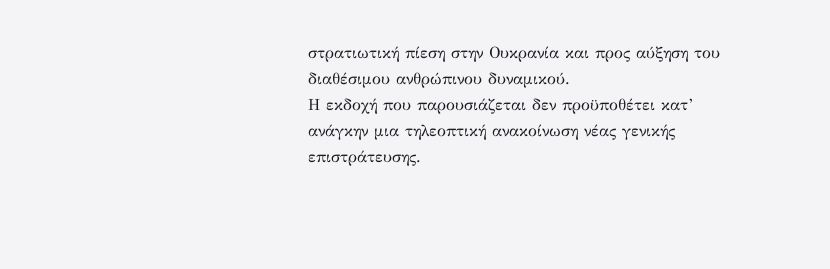στρατιωτική πίεση στην Ουκρανία και προς αύξηση του διαθέσιμου ανθρώπινου δυναμικού.
Η εκδοχή που παρουσιάζεται δεν προϋποθέτει κατ’ ανάγκην μια τηλεοπτική ανακοίνωση νέας γενικής επιστράτευσης.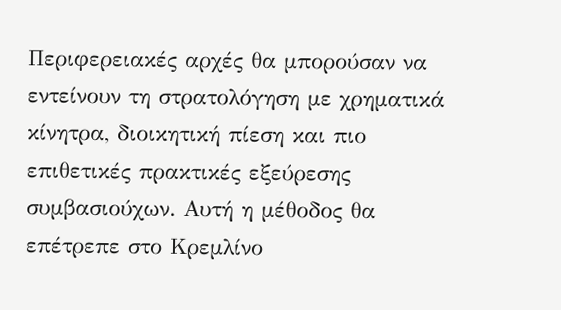Περιφερειακές αρχές θα μπορούσαν να εντείνουν τη στρατολόγηση με χρηματικά κίνητρα, διοικητική πίεση και πιο επιθετικές πρακτικές εξεύρεσης συμβασιούχων. Αυτή η μέθοδος θα επέτρεπε στο Κρεμλίνο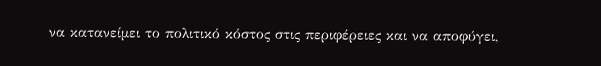να κατανείμει το πολιτικό κόστος στις περιφέρειες και να αποφύγει,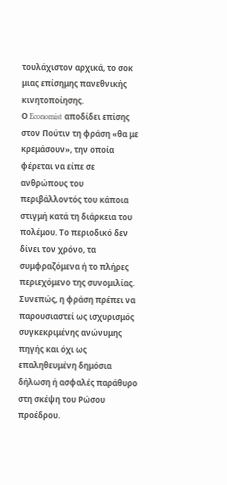τουλάχιστον αρχικά, το σοκ μιας επίσημης πανεθνικής κινητοποίησης.
Ο Economist αποδίδει επίσης στον Πούτιν τη φράση «θα με κρεμάσουν», την οποία φέρεται να είπε σε ανθρώπους του περιβάλλοντός του κάποια στιγμή κατά τη διάρκεια του πολέμου. Το περιοδικό δεν δίνει τον χρόνο, τα συμφραζόμενα ή το πλήρες περιεχόμενο της συνομιλίας. Συνεπώς, η φράση πρέπει να παρουσιαστεί ως ισχυρισμός συγκεκριμένης ανώνυμης πηγής και όχι ως επαληθευμένη δημόσια δήλωση ή ασφαλές παράθυρο στη σκέψη του Ρώσου προέδρου.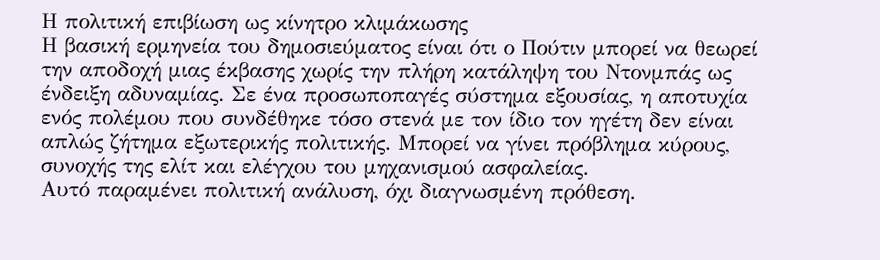Η πολιτική επιβίωση ως κίνητρο κλιμάκωσης
Η βασική ερμηνεία του δημοσιεύματος είναι ότι ο Πούτιν μπορεί να θεωρεί την αποδοχή μιας έκβασης χωρίς την πλήρη κατάληψη του Ντονμπάς ως ένδειξη αδυναμίας. Σε ένα προσωποπαγές σύστημα εξουσίας, η αποτυχία ενός πολέμου που συνδέθηκε τόσο στενά με τον ίδιο τον ηγέτη δεν είναι απλώς ζήτημα εξωτερικής πολιτικής. Μπορεί να γίνει πρόβλημα κύρους, συνοχής της ελίτ και ελέγχου του μηχανισμού ασφαλείας.
Αυτό παραμένει πολιτική ανάλυση, όχι διαγνωσμένη πρόθεση.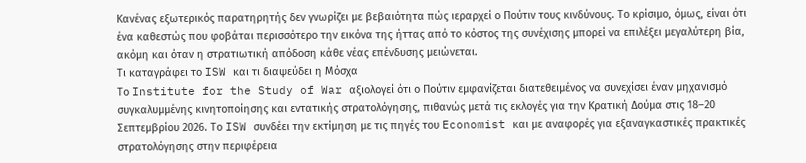Κανένας εξωτερικός παρατηρητής δεν γνωρίζει με βεβαιότητα πώς ιεραρχεί ο Πούτιν τους κινδύνους. Το κρίσιμο, όμως, είναι ότι ένα καθεστώς που φοβάται περισσότερο την εικόνα της ήττας από το κόστος της συνέχισης μπορεί να επιλέξει μεγαλύτερη βία, ακόμη και όταν η στρατιωτική απόδοση κάθε νέας επένδυσης μειώνεται.
Τι καταγράφει το ISW και τι διαψεύδει η Μόσχα
Το Institute for the Study of War αξιολογεί ότι ο Πούτιν εμφανίζεται διατεθειμένος να συνεχίσει έναν μηχανισμό συγκαλυμμένης κινητοποίησης και εντατικής στρατολόγησης, πιθανώς μετά τις εκλογές για την Κρατική Δούμα στις 18–20 Σεπτεμβρίου 2026. Το ISW συνδέει την εκτίμηση με τις πηγές του Economist και με αναφορές για εξαναγκαστικές πρακτικές στρατολόγησης στην περιφέρεια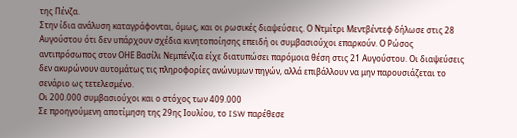της Πένζα.
Στην ίδια ανάλυση καταγράφονται, όμως, και οι ρωσικές διαψεύσεις. Ο Ντμίτρι Μεντβέντεφ δήλωσε στις 28 Αυγούστου ότι δεν υπάρχουν σχέδια κινητοποίησης επειδή οι συμβασιούχοι επαρκούν. Ο Ρώσος αντιπρόσωπος στον ΟΗΕ Βασίλι Νεμπένζια είχε διατυπώσει παρόμοια θέση στις 21 Αυγούστου. Οι διαψεύσεις δεν ακυρώνουν αυτομάτως τις πληροφορίες ανώνυμων πηγών, αλλά επιβάλλουν να μην παρουσιάζεται το σενάριο ως τετελεσμένο.
Οι 200.000 συμβασιούχοι και ο στόχος των 409.000
Σε προηγούμενη αποτίμηση της 29ης Ιουλίου, το ISW παρέθεσε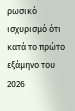ρωσικό ισχυρισμό ότι κατά το πρώτο εξάμηνο του 2026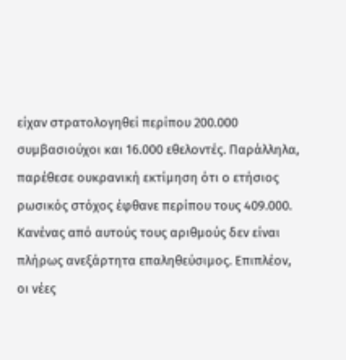είχαν στρατολογηθεί περίπου 200.000 συμβασιούχοι και 16.000 εθελοντές. Παράλληλα, παρέθεσε ουκρανική εκτίμηση ότι ο ετήσιος ρωσικός στόχος έφθανε περίπου τους 409.000.
Κανένας από αυτούς τους αριθμούς δεν είναι πλήρως ανεξάρτητα επαληθεύσιμος. Επιπλέον, οι νέες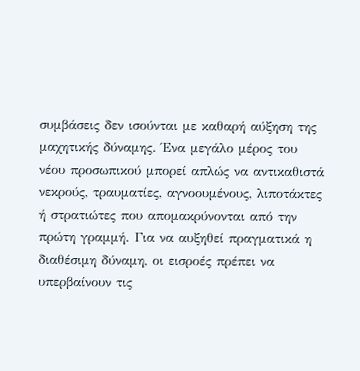συμβάσεις δεν ισούνται με καθαρή αύξηση της μαχητικής δύναμης. Ένα μεγάλο μέρος του νέου προσωπικού μπορεί απλώς να αντικαθιστά νεκρούς, τραυματίες, αγνοουμένους, λιποτάκτες ή στρατιώτες που απομακρύνονται από την πρώτη γραμμή. Για να αυξηθεί πραγματικά η διαθέσιμη δύναμη, οι εισροές πρέπει να υπερβαίνουν τις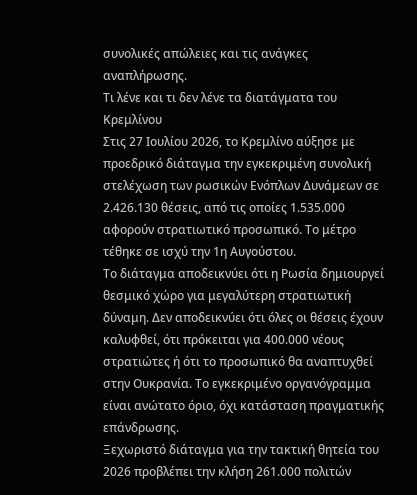συνολικές απώλειες και τις ανάγκες αναπλήρωσης.
Τι λένε και τι δεν λένε τα διατάγματα του Κρεμλίνου
Στις 27 Ιουλίου 2026, το Κρεμλίνο αύξησε με προεδρικό διάταγμα την εγκεκριμένη συνολική στελέχωση των ρωσικών Ενόπλων Δυνάμεων σε 2.426.130 θέσεις, από τις οποίες 1.535.000 αφορούν στρατιωτικό προσωπικό. Το μέτρο τέθηκε σε ισχύ την 1η Αυγούστου.
Το διάταγμα αποδεικνύει ότι η Ρωσία δημιουργεί θεσμικό χώρο για μεγαλύτερη στρατιωτική δύναμη. Δεν αποδεικνύει ότι όλες οι θέσεις έχουν καλυφθεί, ότι πρόκειται για 400.000 νέους στρατιώτες ή ότι το προσωπικό θα αναπτυχθεί στην Ουκρανία. Το εγκεκριμένο οργανόγραμμα είναι ανώτατο όριο, όχι κατάσταση πραγματικής επάνδρωσης.
Ξεχωριστό διάταγμα για την τακτική θητεία του 2026 προβλέπει την κλήση 261.000 πολιτών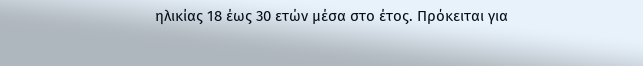ηλικίας 18 έως 30 ετών μέσα στο έτος. Πρόκειται για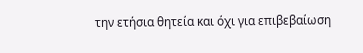την ετήσια θητεία και όχι για επιβεβαίωση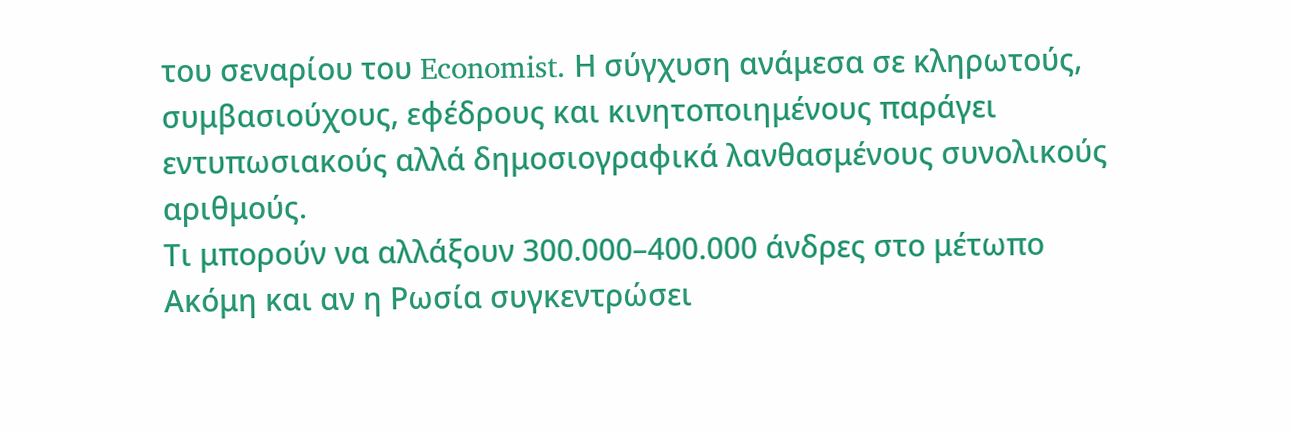του σεναρίου του Economist. Η σύγχυση ανάμεσα σε κληρωτούς, συμβασιούχους, εφέδρους και κινητοποιημένους παράγει εντυπωσιακούς αλλά δημοσιογραφικά λανθασμένους συνολικούς αριθμούς.
Τι μπορούν να αλλάξουν 300.000–400.000 άνδρες στο μέτωπο
Ακόμη και αν η Ρωσία συγκεντρώσει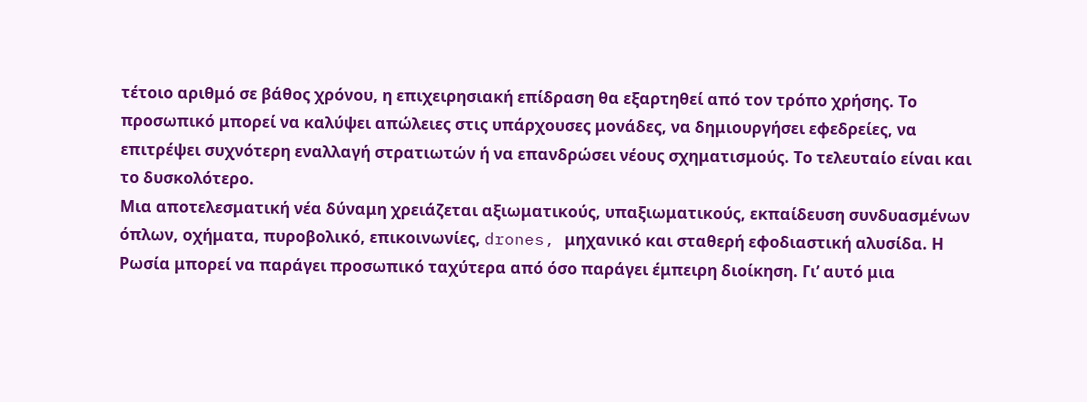τέτοιο αριθμό σε βάθος χρόνου, η επιχειρησιακή επίδραση θα εξαρτηθεί από τον τρόπο χρήσης. Το προσωπικό μπορεί να καλύψει απώλειες στις υπάρχουσες μονάδες, να δημιουργήσει εφεδρείες, να επιτρέψει συχνότερη εναλλαγή στρατιωτών ή να επανδρώσει νέους σχηματισμούς. Το τελευταίο είναι και το δυσκολότερο.
Μια αποτελεσματική νέα δύναμη χρειάζεται αξιωματικούς, υπαξιωματικούς, εκπαίδευση συνδυασμένων όπλων, οχήματα, πυροβολικό, επικοινωνίες, drones, μηχανικό και σταθερή εφοδιαστική αλυσίδα. Η Ρωσία μπορεί να παράγει προσωπικό ταχύτερα από όσο παράγει έμπειρη διοίκηση. Γι’ αυτό μια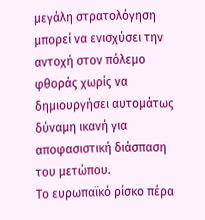μεγάλη στρατολόγηση μπορεί να ενισχύσει την αντοχή στον πόλεμο φθοράς χωρίς να δημιουργήσει αυτομάτως δύναμη ικανή για αποφασιστική διάσπαση του μετώπου.
Το ευρωπαϊκό ρίσκο πέρα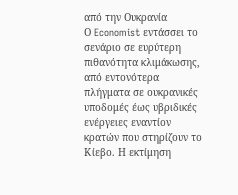από την Ουκρανία
Ο Economist εντάσσει το σενάριο σε ευρύτερη πιθανότητα κλιμάκωσης, από εντονότερα πλήγματα σε ουκρανικές υποδομές έως υβριδικές ενέργειες εναντίον κρατών που στηρίζουν το Κίεβο. Η εκτίμηση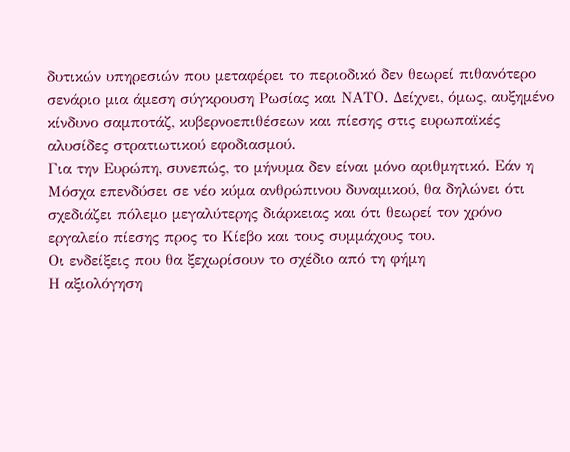δυτικών υπηρεσιών που μεταφέρει το περιοδικό δεν θεωρεί πιθανότερο σενάριο μια άμεση σύγκρουση Ρωσίας και ΝΑΤΟ. Δείχνει, όμως, αυξημένο κίνδυνο σαμποτάζ, κυβερνοεπιθέσεων και πίεσης στις ευρωπαϊκές αλυσίδες στρατιωτικού εφοδιασμού.
Για την Ευρώπη, συνεπώς, το μήνυμα δεν είναι μόνο αριθμητικό. Εάν η Μόσχα επενδύσει σε νέο κύμα ανθρώπινου δυναμικού, θα δηλώνει ότι σχεδιάζει πόλεμο μεγαλύτερης διάρκειας και ότι θεωρεί τον χρόνο εργαλείο πίεσης προς το Κίεβο και τους συμμάχους του.
Οι ενδείξεις που θα ξεχωρίσουν το σχέδιο από τη φήμη
Η αξιολόγηση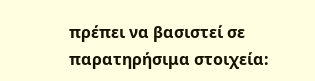πρέπει να βασιστεί σε παρατηρήσιμα στοιχεία: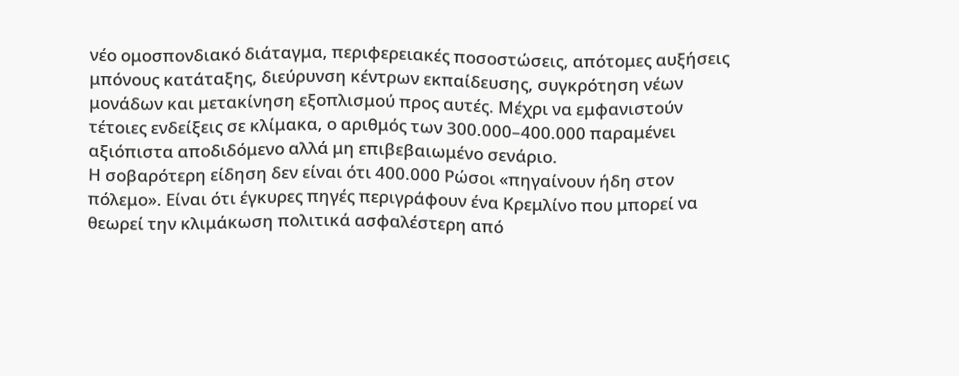νέο ομοσπονδιακό διάταγμα, περιφερειακές ποσοστώσεις, απότομες αυξήσεις μπόνους κατάταξης, διεύρυνση κέντρων εκπαίδευσης, συγκρότηση νέων μονάδων και μετακίνηση εξοπλισμού προς αυτές. Μέχρι να εμφανιστούν τέτοιες ενδείξεις σε κλίμακα, ο αριθμός των 300.000–400.000 παραμένει αξιόπιστα αποδιδόμενο αλλά μη επιβεβαιωμένο σενάριο.
Η σοβαρότερη είδηση δεν είναι ότι 400.000 Ρώσοι «πηγαίνουν ήδη στον πόλεμο». Είναι ότι έγκυρες πηγές περιγράφουν ένα Κρεμλίνο που μπορεί να θεωρεί την κλιμάκωση πολιτικά ασφαλέστερη από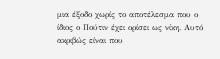μια έξοδο χωρίς το αποτέλεσμα που ο ίδιος ο Πούτιν έχει ορίσει ως νίκη. Αυτό ακριβώς είναι που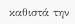καθιστά την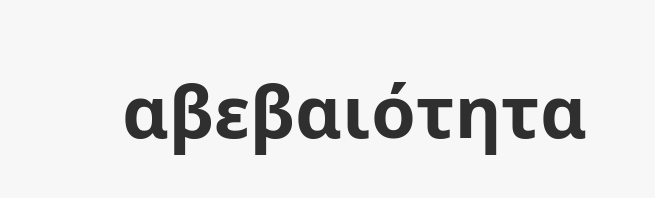αβεβαιότητα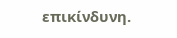επικίνδυνη.